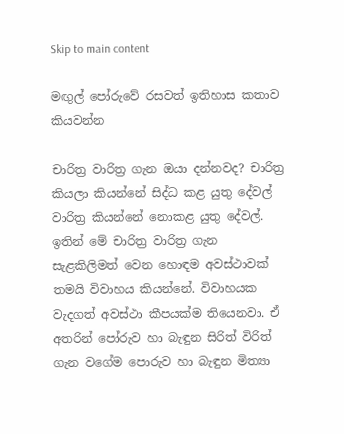Skip to main content

මඟුල් පෝරුවේ රසවත් ඉතිහාස කතාව කියවන්න

චාරිත්‍ර වාරිත්‍ර ගැන ඔයා දන්නවද? චාරිත්‍ර කියලා කියන්නේ සිද්ධ කළ යුතු දේවල් වාරිත්‍ර කියන්නේ නොකළ යුතු දේවල්. ඉතින් මේ චාරිත්‍ර වාරිත්‍ර ගැන සැළකිලිමත් වෙන හොඳම අවස්ථාවක් තමයි විවාහය කියන්නේ. විවාහයක වැදගත් අවස්ථා කීපයක්ම තියෙනවා. ඒ අතරින් පෝරුව හා බැඳුන සිරිත් විරිත් ගැන වගේම පොරුව හා බැඳුන මිත්‍යා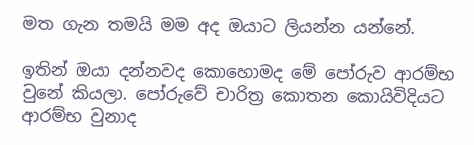මත ගැන තමයි මම අද ඔයාට ලියන්න යන්නේ.

ඉතින් ඔයා දන්නවද කොහොමද මේ පෝරුව ආරම්භ වුනේ කියලා. පෝරුවේ චාරිත්‍ර කොතන කොයිවිදියට ආරම්භ වුනාද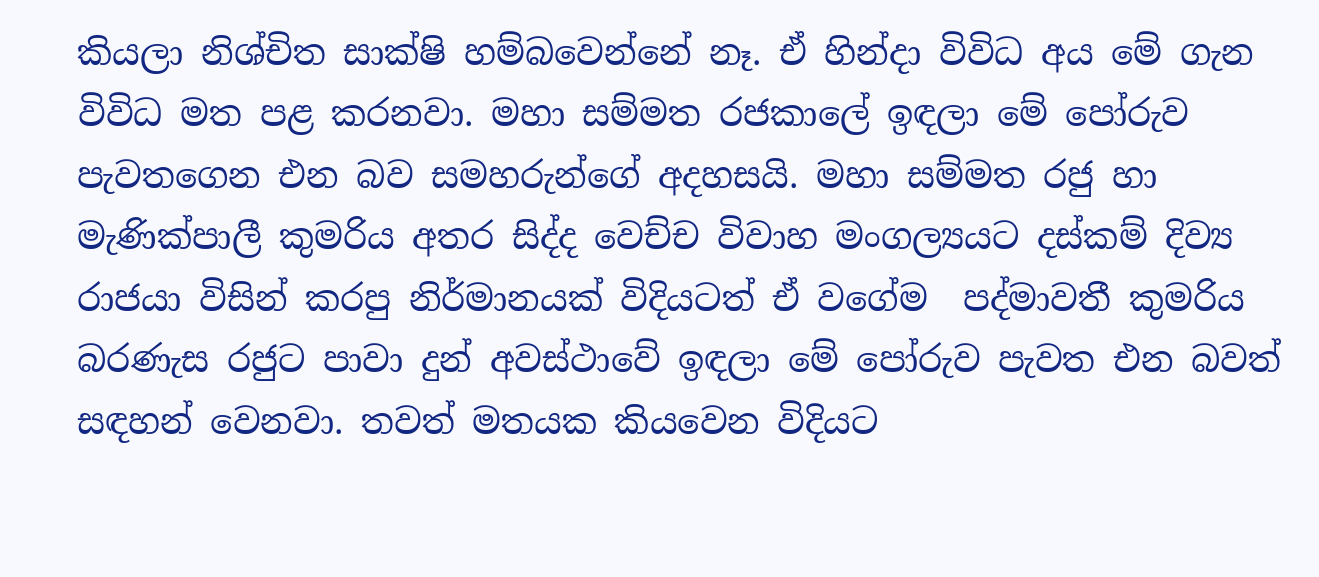කියලා නිශ්චිත සාක්ෂි හම්බවෙන්නේ නෑ. ඒ හින්දා විවිධ අය මේ ගැන විවිධ මත පළ කරනවා. මහා සම්මත රජකාලේ ඉඳලා මේ පෝරුව පැවතගෙන එන බව සමහරුන්ගේ අදහසයි. මහා සම්මත රජු හා මැණික්පාලී කුමරිය අතර සිද්ද වෙච්ච විවාහ මංගල්‍යයට දස්කම් දිව්‍ය රාජයා විසින් කරපු නිර්මානයක් විදියටත් ඒ වගේම  පද්මාවතී කුමරිය බරණැස රජුට පාවා දුන් අවස්ථාවේ ඉඳලා මේ පෝරුව පැවත එන බවත් සඳහන් වෙනවා. තවත් මතයක කියවෙන විදියට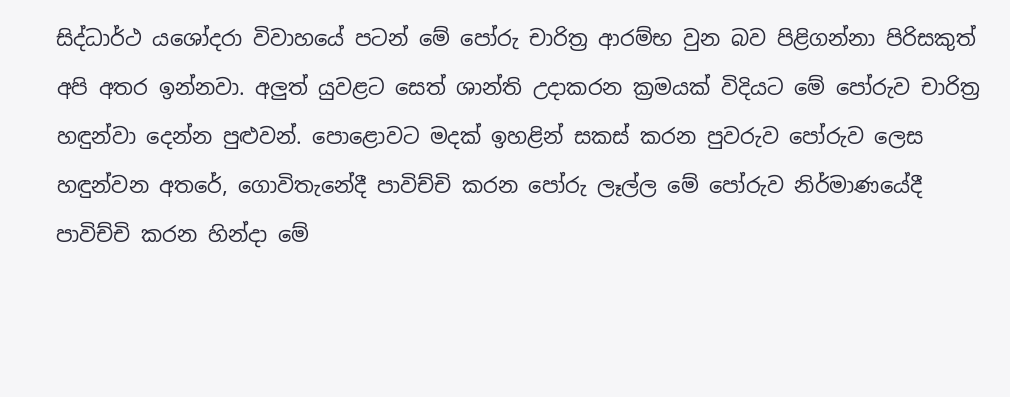සිද්ධාර්ථ යශෝදරා විවාහයේ පටන් මේ පෝරු චාරිත්‍ර ආරම්භ වුන බව පිළිගන්නා පිරිසකුත් අපි අතර ඉන්නවා. අලුත් යුවළට සෙත් ශාන්ති උදාකරන ක්‍රමයක් විදියට මේ පෝරුව චාරිත්‍ර හඳුන්වා දෙන්න පුළුවන්. පොළොවට මදක් ඉහළින් සකස් කරන පුවරුව පෝරුව ලෙස හඳුන්වන අතරේ, ගොවිතැනේදී පාවිච්චි කරන පෝරු ලෑල්ල මේ පෝරුව නිර්මාණයේදී පාවිච්චි කරන හින්දා මේ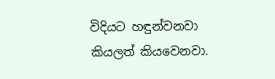විදියට හඳුන්වනවා කියලත් කියවෙනවා.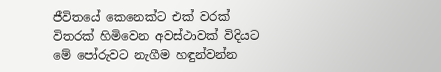ජීවිතයේ කෙනෙක්ට එක් වරක් විතරක් හිමිවෙන අවස්ථාවක් විදියට මේ පෝරුවට නැගීම හඳුන්වන්න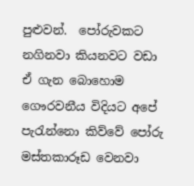පුළුවන්.  පෝරුවකට නගිනවා කියනවට වඩා ඒ ගැන බොහොම ගෞරවනීය විදියට අපේ පැරැන්නො කිව්වේ පෝරු මස්තකාරූඩ වෙනවා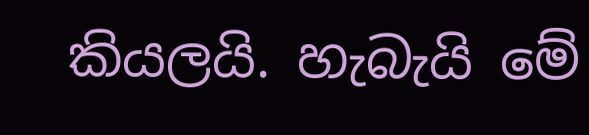කියලයි. හැබැයි මේ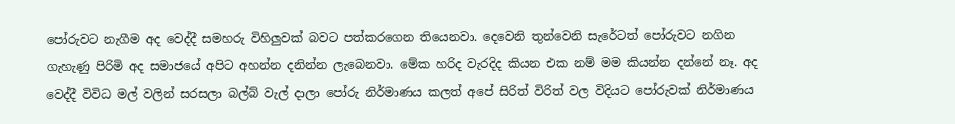පෝරුවට නැගීම අද වෙද්දී සමහරු විහිලුවක් බවට පත්කරගෙන තියෙනවා. දෙවෙනි තුන්වෙනි සැරේටත් පෝරුවට නගින ගැහැණු පිරිමි අද සමාජයේ අපිට අහන්න දනින්න ලැබෙනවා. මේක හරිද වැරදිද කියන එක නම් මම කියන්න දන්නේ නෑ. අද වෙද්දී විවිධ මල් වලින් සරසලා බල්බ් වැල් දාලා පෝරු නිර්මාණය කලත් අපේ සිරිත් විරිත් වල විදියට පෝරුවක් නිර්මාණය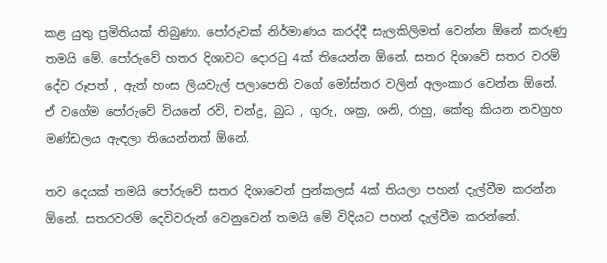කළ යුතු ප්‍රමිතියක් තිබුණා. පෝරුවක් නිර්මාණය කරද්දී සැලකිලිමත් වෙන්න ඕනේ කරුණු තමයි මේ. පෝරුවේ හතර දිශාවට දොරටු 4ක් තියෙන්න ඕනේ. සතර දිශාවේ සතර වරම් දේව රූපත් , ඇත් හංස ලියවැල් පලාපෙති වගේ මෝස්තර වලින් අලංකාර වෙන්න ඕනේ. ඒ වගේම පෝරුවේ වියනේ රවි, චන්ද්‍ර, බුධ , ගුරු, ශක්‍ර, ශනි, රාහු, කේතු කියන නවග්‍රහ මණ්ඩලය ඇඳලා තියෙන්නත් ඕනේ.

තව දෙයක් තමයි පෝරුවේ සතර දිශාවෙන් පුන්කලස් 4ක් තියලා පහන් දැල්වීම කරන්න ඕනේ. සතරවරම් දෙවිවරුන් වෙනුවෙන් තමයි මේ විදියට පහන් දැල්වීම කරන්නේ.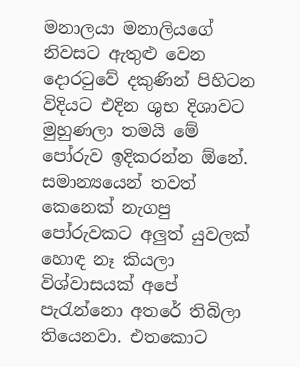මනාලයා මනාලියගේ නිවසට ඇතුළු වෙන දොරටුවේ දකුණින් පිහිටන විදියට එදින ශුභ දිශාවට මුහුණලා තමයි මේ පෝරුව ඉදිකරන්න ඕනේ. සමාන්‍යයෙන් තවත් කෙනෙක් නැගපු පෝරුවකට අලුත් යුවලක් හොඳ නෑ කියලා විශ්වාසයක් අපේ පැරැන්නො අතරේ තිබිලා තියෙනවා. එතකොට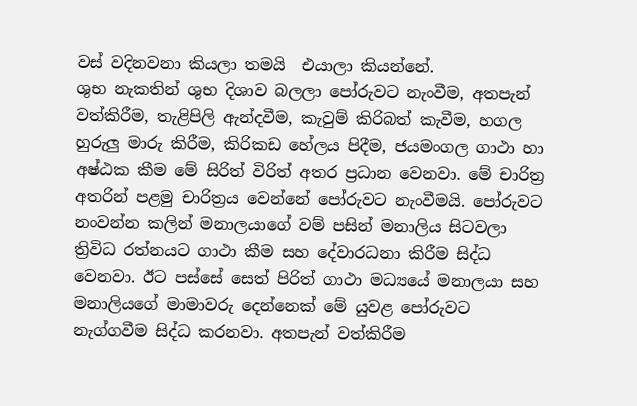වස් වදිනවනා කියලා තමයි  එයාලා කියන්නේ.
ශුභ නැකතින් ශුභ දිශාව බලලා පෝරුවට නැංවීම, අතපැන් වත්කිරීම, තැළිපිලි ඇන්දවීම, කැවුම් කිරිබත් කැවීම, හගල හුරුලු මාරු කිරීම, කිරිකඩ හේලය පිදීම, ජයමංගල ගාථා හා අෂ්ඨක කීම මේ සිරිත් විරිත් අතර ප්‍රධාන වෙනවා. මේ චාරිත්‍ර අතරින් පළමු චාරිත්‍රය වෙන්නේ පෝරුවට නැංවීමයි. පෝරුවට නංවන්න කලින් මනාලයාගේ වම් පසින් මනාලිය සිටවලා ත්‍රිවිධ රත්නයට ගාථා කීම සහ දේවාරධනා කිරීම සිද්ධ වෙනවා. ඊට පස්සේ සෙත් පිරිත් ගාථා මධ්‍යයේ මනාලයා සහ මනාලියගේ මාමාවරු දෙන්නෙක් මේ යුවළ පෝරුවට නැග්ගවීම සිද්ධ කරනවා. අතපැන් වත්කිරීම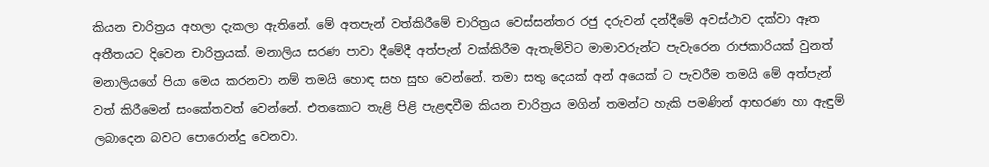කියන චාරිත්‍රය අහලා දැකලා ඇතිනේ. මේ අතපැන් වත්කිරීමේ චාරිත්‍රය වෙස්සන්තර රජු දරුවන් දන්දීමේ අවස්ථාව දක්වා ඈත අතීතයට දිවෙන චාරිත්‍රයක්. මනාලිය සරණ පාවා දීමේදී අත්පැන් වක්කිරීම ඇතැම්විට මාමාවරුන්ට පැවැරෙන රාජකාරියක් වුනත් මනාලියගේ පියා මෙය කරනවා නම් තමයි හොඳ සහ සුභ වෙන්නේ. තමා සතු දෙයක් අන් අයෙක් ට පැවරීම තමයි මේ අත්පැන් වත් කිරීමෙන් සංකේතවත් වෙන්නේ. එතකොට තැළි පිළි පැළඳවීම කියන චාරිත්‍රය මගින් තමන්ට හැකි පමණින් ආභරණ හා ඇඳුම් ලබාදෙන බවට පොරොන්දු වෙනවා.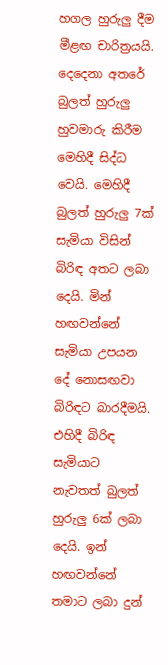හගල හුරුලු දීම මීළඟ චාරිත්‍රයයි. දෙදෙනා අතරේ බුලත් හුරුලු හුවමාරු කිරීම මෙහිදී සිද්ධ වෙයි. මෙහිදී බුලත් හුරුලු 7ක් සැමියා විසින් බිරිඳ අතට ලබා දෙයි. මින් හඟවන්නේ සැමියා උපයන දේ නොසඟවා බිරිඳට බාරදීමයි.  එහිදී බිරිඳ සැමියාට නැවතත් බුලත් හුරුලු 6ක් ලබා දෙයි. ඉන් හඟවන්නේ තමාට ලබා දුන්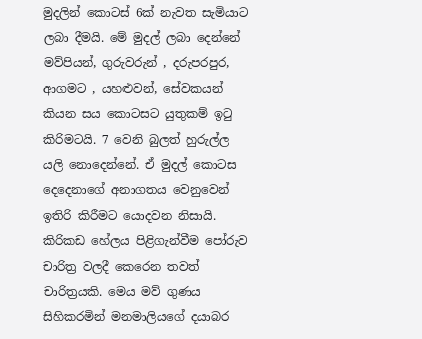මුදලින් කොටස් 6ක් නැවත සැමියාට ලබා දීමයි. මේ මුදල් ලබා දෙන්නේ මව්පියන්, ගුරුවරුන් , දරුපරපුර, ආගමට , යහළුවන්, සේවකයන් කියන සය කොටසට යුතුකම් ඉටු කිරිමටයි. 7 වෙනි බුලත් හුරුල්ල යලි නොදෙන්නේ. ඒ මුදල් කොටස දෙදෙනාගේ අනාගතය වෙනුවෙන් ඉතිරි කිරීමට යොදවන නිසායි. කිරිකඩ හේලය පිළිගැන්වීම පෝරුව චාරිත්‍ර වලදී කෙරෙන තවත් චාරිත්‍රයකි. මෙය මව් ගුණය සිහිකරමින් මනමාලියගේ දයාබර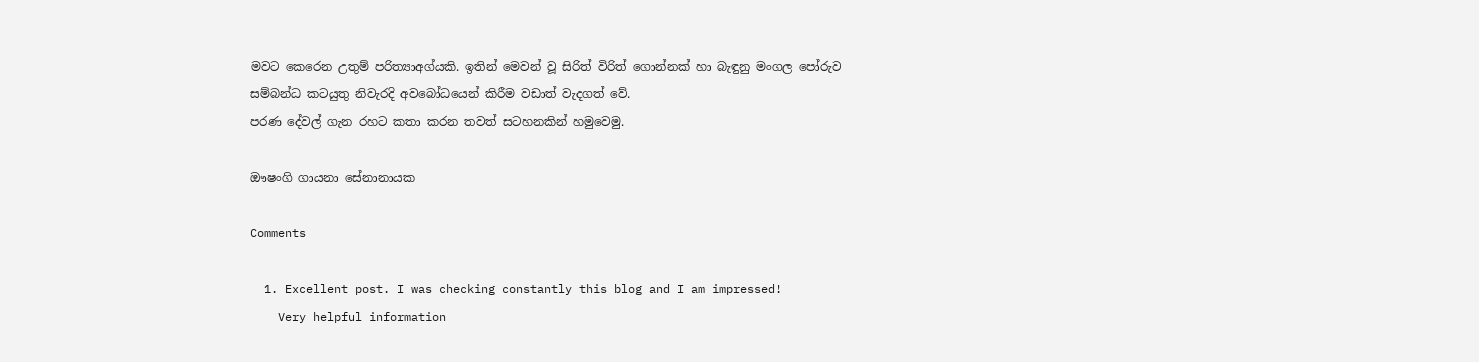මවට කෙරෙන උතුම් පරිත්‍යාඅග්යකි. ඉතින් මෙවන් වූ සිරිත් විරිත් ගොන්නක් හා බැඳුනු මංගල පෝරුව සම්බන්ධ කටයුතු නිවැරදි අවබෝධයෙන් කිරීම වඩාත් වැදගත් වේ.
පරණ දේවල් ගැන රහට කතා කරන තවත් සටහනකින් හමුවෙමු.

ඖෂංගි ගායනා සේනානායක

Comments

  1. Excellent post. I was checking constantly this blog and I am impressed!
    Very helpful information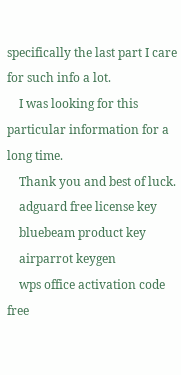specifically the last part I care for such info a lot.
    I was looking for this particular information for a long time.
    Thank you and best of luck.
    adguard free license key
    bluebeam product key
    airparrot keygen
    wps office activation code free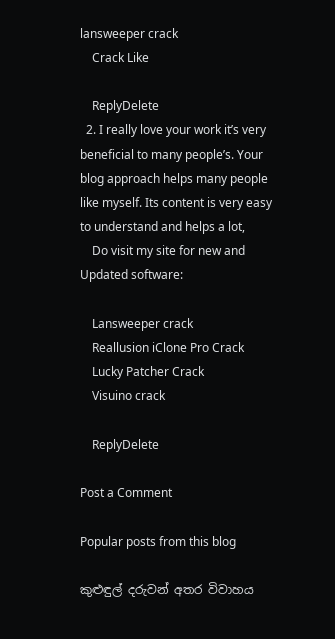lansweeper crack
    Crack Like

    ReplyDelete
  2. I really love your work it’s very beneficial to many people’s. Your blog approach helps many people like myself. Its content is very easy to understand and helps a lot,
    Do visit my site for new and Updated software:

    Lansweeper crack
    Reallusion iClone Pro Crack
    Lucky Patcher Crack
    Visuino crack

    ReplyDelete

Post a Comment

Popular posts from this blog

කුළුඳුල් දරුවන් අතර විවාහය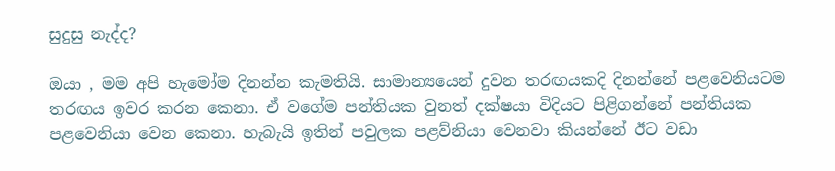සුදුසු නැද්ද?

ඔයා , මම අපි හැමෝම දිනන්න කැමතියි. සාමාන්‍යයෙන් දුවන තරඟයකදි දිනන්නේ පළවෙනියටම තරඟය ඉවර කරන කෙනා. ඒ වගේම පන්තියක වුනත් දක්ෂයා විදියට පිළිගන්නේ පන්තියක පළවෙනියා වෙන කෙනා. හැබැයි ඉතින් පවුලක පළව්නියා වෙනවා කියන්නේ ඊට වඩා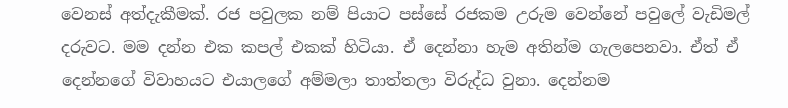වෙනස් අත්දැකීමක්. රජ පවුලක නම් පියාට පස්සේ රජකම උරුම වෙන්නේ පවුලේ වැඩිමල් දරුවට. මම දන්න එක කපල් එකක් හිටියා. ඒ දෙන්නා හැම අතින්ම ගැලපෙනවා. ඒත් ඒ දෙන්නගේ විවාහයට එයාලගේ අම්මලා තාත්තලා විරුද්ධ වුනා. දෙන්නම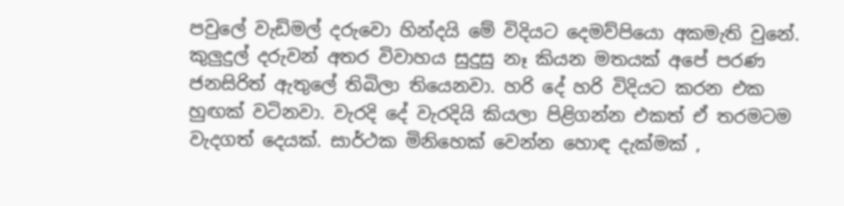පවුලේ වැඩිමල් දරුවො හින්දයි මේ විදියට දෙමව්පියො අකමැති වුනේ. කුලුදුල් දරුවන් අතර විවාහය සුදුසු නෑ කියන මතයක් අපේ පරණ ජනසිරිත් ඇතුලේ තිබිලා තියෙනවා. හරි දේ හරි විදියට කරන එක හුඟක් වටිනවා. වැරදි දේ වැරදියි කියලා පිළිගන්න එකත් ඒ තරමටම වැදගත් දෙයක්. සාර්ථක මිනිහෙක් වෙන්න හොඳ දැක්මක් ,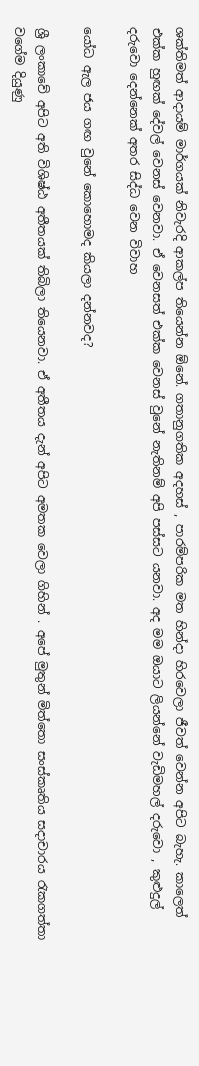ශක්තිමත් ආදායම් මාර්ගයක් නිවැරදි ආකල්ප තියෙන්න ඕනේ. ගතානුගතික අදහස් , පාරම්පරික මත හින්දා හිරවෙලා ජීවත් වෙන්න අපිට බැහැ. කාලෙත් එක්ක හුඟක් දේවල් වෙනස් වෙනවා. ඒ වෙනසත් එක්ක වෙනස් වුනේ නැතිනම් අපි පස්සට යනවා. අද මම ඔයාට ලියන්නේ වැඩිමහල් දරුවො , කුළුදුල් දරුවො දෙන්නෙක් අතර සිද්ධ වෙන විවාහ

යෝධ ඇල ජය ගඟ වුනේ කොහොමද කියලා දන්නවද?

ශ්‍රී ලංකාවේ අපිට අති විශිෂ්ඨ අතීතයක් තිබිලා තියෙනවා. ඒ අතීතය දැන් අපිට අමතක වෙලා ගිහින් . අපේ මුතුන් මිත්තො සංස්කෘතිය සදාචාරය රැකගත්තා වගේම දියුණු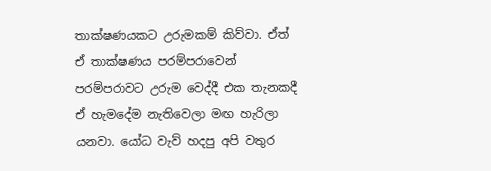තාක්ෂණයකට උරුමකම් කිව්වා. ඒත් ඒ තාක්ෂණය පරම්පරාවෙන් පරම්පරාවට උරුම වෙද්දී එක තැනකදී ඒ හැමදේම නැතිවෙලා මඟ හැරිලා යනවා. යෝධ වැව් හදපු අපි වතුර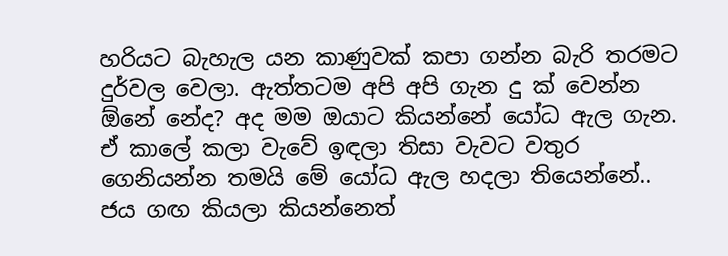හරියට බැහැල යන කාණුවක් කපා ගන්න බැරි තරමට දුර්වල වෙලා. ඇත්තටම අපි අපි ගැන දු ක් වෙන්න ඕනේ නේද? අද මම ඔයාට කියන්නේ යෝධ ඇල ගැන.  ඒ කාලේ කලා වැවේ ඉඳලා තිසා වැවට වතුර ගෙනියන්න තමයි මේ යෝධ ඇල හදලා තියෙන්නේ.. ජය ගඟ කියලා කියන්නෙත්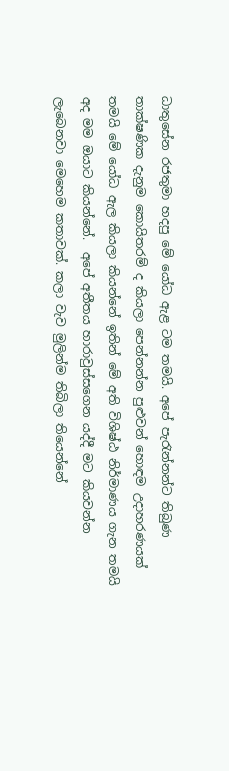ධාතුසේන රජතුමා හදපු මේ යෝධ ඇළ ටම තමයි. අපේ පැරැන්නන්ට තිබුණ තාක්ෂණික දැනුම කොයිතරම් ද කියලා පෙන්නන්න පුළුවන් හොඳම උදාහරණයක් තමයි මේ යෝධ ඇල කියලා කියන්නේ ඉතින් මේ අති විශිෂ්ඨ නිර්මාණය ගැන තමයි අද මම ඔයාට කියන්නේ.  අපේ අතීතය හාරාවුස්සගෙන යද්දී මට කියවන්න ලැබෙනවා මෙහෙම කතාවක්. කලා වැව මුලින්ම තිබිලා තියෙන්නේ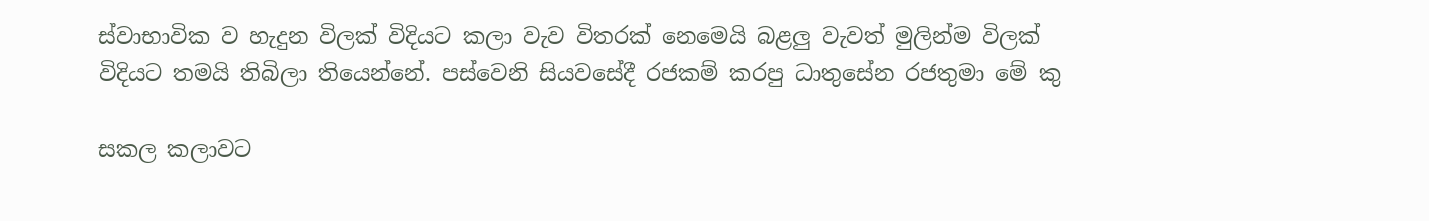ස්වාභාවික ව හැදුන විලක් විදියට කලා වැව විතරක් නෙමෙයි බළලු වැවත් මුලින්ම විලක් විදියට තමයි තිබිලා තියෙන්නේ. පස්වෙනි සියවසේදී රජකම් කරපු ධාතුසේන රජතුමා මේ කු

සකල කලාවට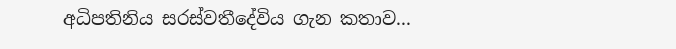අධිපතිනිය සරස්වතීදේවිය ගැන කතාව...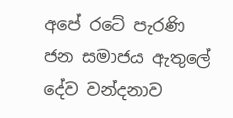අපේ රටේ පැරණි ජන සමාජය ඇතුලේ දේව වන්දනාව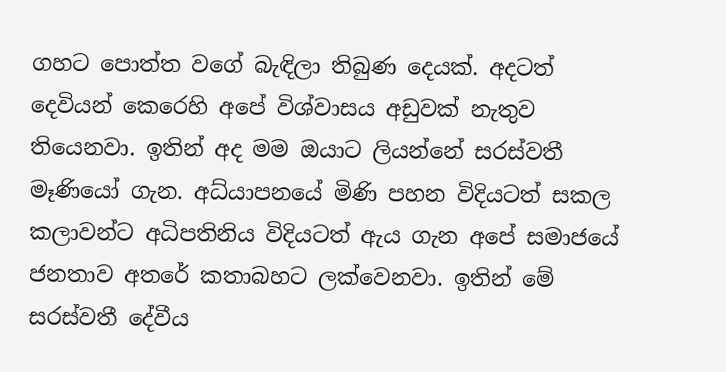ගහට පොත්ත වගේ බැඳිලා තිබුණ දෙයක්. අදටත් දෙවියන් කෙරෙහි අපේ විශ්වාසය අඩුවක් නැතුව තියෙනවා. ඉතින් අද මම ඔයාට ලියන්නේ සරස්වතී මෑණියෝ ගැන. අධ්යාපනයේ මිණි පහන විදියටත් සකල කලාවන්ට අධිපතිනිය විදියටත් ඇය ගැන අපේ සමාජයේ ජනතාව අතරේ කතාබහට ලක්වෙනවා. ඉතින් මේ සරස්වතී දේවීය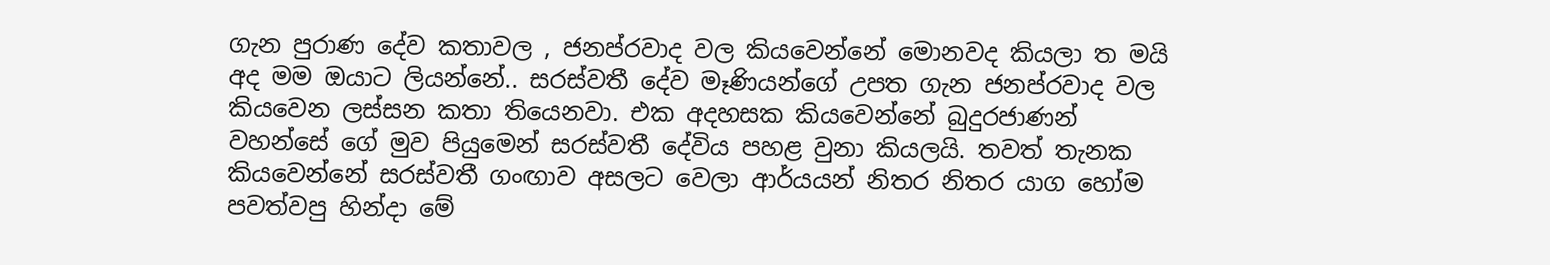ගැන පුරාණ දේව කතාවල , ජනප්රවාද වල කියවෙන්නේ මොනවද කියලා ත මයි අද මම ඔයාට ලියන්නේ.. සරස්වතී දේව මෑණියන්ගේ උපත ගැන ජනප්රවාද වල කියවෙන ලස්සන කතා තියෙනවා. එක අදහසක කියවෙන්නේ බුදුරජාණන් වහන්සේ ගේ මුව පියුමෙන් සරස්වතී දේවිය පහළ වුනා කියලයි. තවත් තැනක කියවෙන්නේ සරස්වතී ගංඟාව අසලට වෙලා ආර්යයන් නිතර නිතර යාග හෝම පවත්වපු හින්දා මේ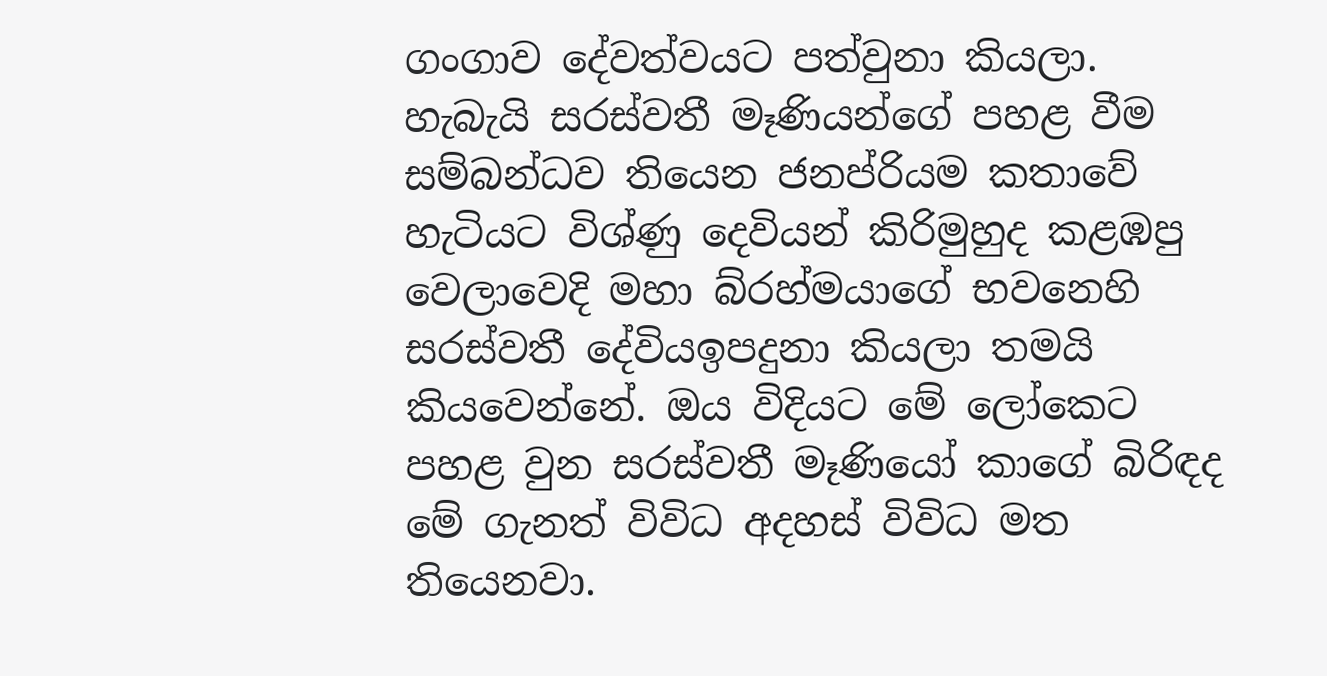ගංගාව දේවත්වයට පත්වුනා කියලා. හැබැයි සරස්වතී මෑණියන්ගේ පහළ වීම සම්බන්ධව තියෙන ජනප්රියම කතාවේ හැටියට විශ්ණු දෙවියන් කිරිමුහුද කළඹපු වෙලාවෙදි මහා බ්රහ්මයාගේ භවනෙහි සරස්වතී දේවියඉපදුනා කියලා තමයි කියවෙන්නේ. ඔය විදියට මේ ලෝකෙට පහළ වුන සරස්වතී මෑණියෝ කාගේ බිරිඳද මේ ගැනත් විවිධ අදහස් විවිධ මත තියෙනවා.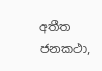අතීත ජනකථා,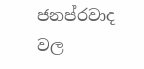ජනප්රවාද වල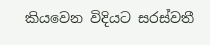කියවෙන විදියට සරස්වතී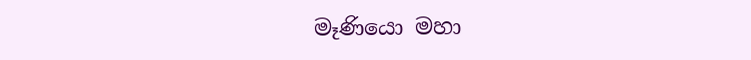මෑණියො මහා